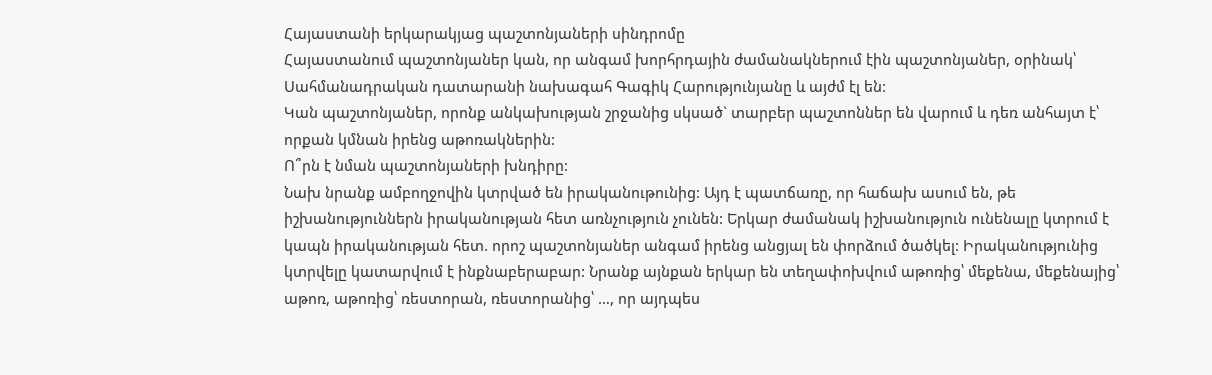Հայաստանի երկարակյաց պաշտոնյաների սինդրոմը
Հայաստանում պաշտոնյաներ կան, որ անգամ խորհրդային ժամանակներում էին պաշտոնյաներ, օրինակ՝ Սահմանադրական դատարանի նախագահ Գագիկ Հարությունյանը և այժմ էլ են:
Կան պաշտոնյաներ, որոնք անկախության շրջանից սկսած` տարբեր պաշտոններ են վարում և դեռ անհայտ է՝ որքան կմնան իրենց աթոռակներին:
Ո՞րն է նման պաշտոնյաների խնդիրը:
Նախ նրանք ամբողջովին կտրված են իրականութունից: Այդ է պատճառը, որ հաճախ ասում են, թե իշխանություններն իրականության հետ առնչություն չունեն: Երկար ժամանակ իշխանություն ունենալը կտրում է կապն իրականության հետ. որոշ պաշտոնյաներ անգամ իրենց անցյալ են փորձում ծածկել: Իրականությունից կտրվելը կատարվում է ինքնաբերաբար: Նրանք այնքան երկար են տեղափոխվում աթոռից՝ մեքենա, մեքենայից՝ աթոռ, աթոռից՝ ռեստորան, ռեստորանից՝ …, որ այդպես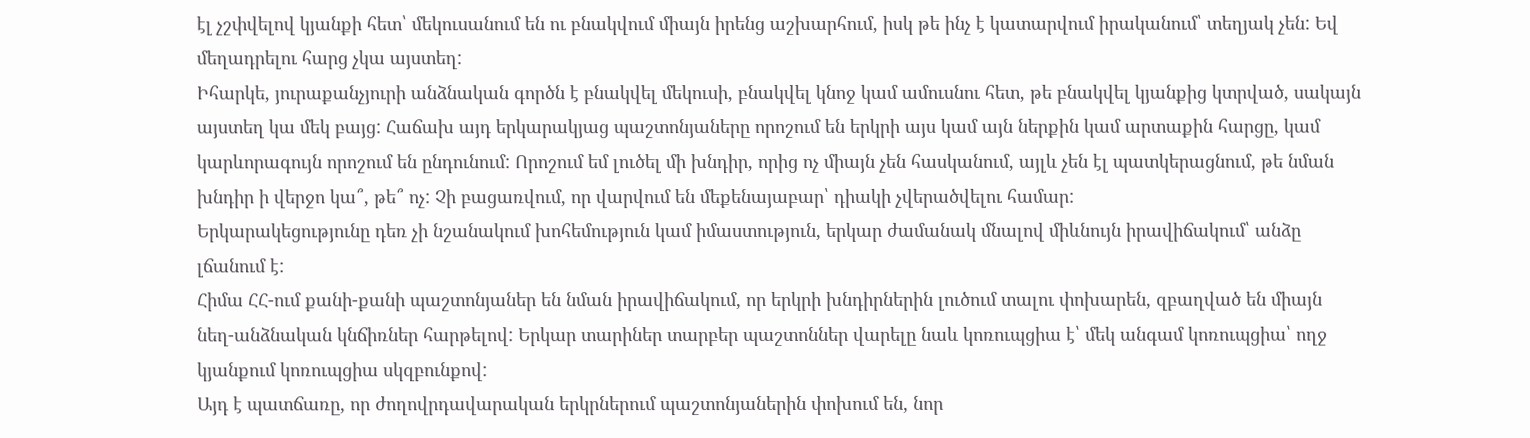էլ չշփվելով կյանքի հետ՝ մեկուսանում են ու բնակվում միայն իրենց աշխարհում, իսկ թե ինչ է կատարվում իրականում՝ տեղյակ չեն: Եվ մեղադրելու հարց չկա այստեղ:
Իհարկե, յուրաքանչյուրի անձնական գործն է բնակվել մեկուսի, բնակվել կնոջ կամ ամուսնու հետ, թե բնակվել կյանքից կտրված, սակայն այստեղ կա մեկ բայց: Հաճախ այդ երկարակյաց պաշտոնյաները որոշում են երկրի այս կամ այն ներքին կամ արտաքին հարցը, կամ կարևորագույն որոշում են ընդունում: Որոշում եմ լուծել մի խնդիր, որից ոչ միայն չեն հասկանում, այլև չեն էլ պատկերացնում, թե նման խնդիր ի վերջո կա՞, թե՞ ոչ: Չի բացառվում, որ վարվում են մեքենայաբար՝ դիակի չվերածվելու համար:
Երկարակեցությունը դեռ չի նշանակում խոհեմություն կամ իմաստություն, երկար ժամանակ մնալով միևնույն իրավիճակում՝ անձը լճանում է:
Հիմա ՀՀ-ում քանի-քանի պաշտոնյաներ են նման իրավիճակում, որ երկրի խնդիրներին լուծում տալու փոխարեն, զբաղված են միայն նեղ-անձնական կնճիռներ հարթելով: Երկար տարիներ տարբեր պաշտոններ վարելը նաև կոռուպցիա է՝ մեկ անգամ կոռուպցիա՝ ողջ կյանքում կոռուպցիա սկզբունքով:
Այդ է պատճառը, որ ժողովրդավարական երկրներում պաշտոնյաներին փոխում են, նոր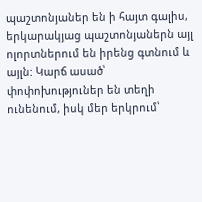պաշտոնյաներ են ի հայտ գալիս, երկարակյաց պաշտոնյաներն այլ ոլորտներում են իրենց գտնում և այլն: Կարճ ասած՝ փոփոխություներ են տեղի ունենում, իսկ մեր երկրում՝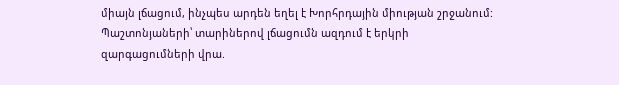միայն լճացում, ինչպես արդեն եղել է Խորհրդային միության շրջանում:
Պաշտոնյաների՝ տարիներով լճացումն ազդում է երկրի զարգացումների վրա.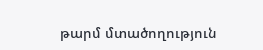թարմ մտածողություն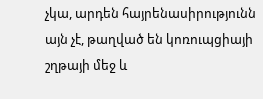չկա, արդեն հայրենասիրությունն այն չէ, թաղված են կոռուպցիայի շղթայի մեջ և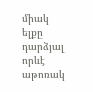միակ ելքը դարձյալ որևէ աթոռակ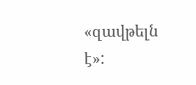«զավթելն է»: